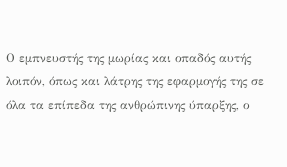Ο εμπνευστής της μωρίας και οπαδός αυτής λοιπόν, όπως και λάτρης της εφαρμογής της σε όλα τα επίπεδα της ανθρώπινης ύπαρξης, ο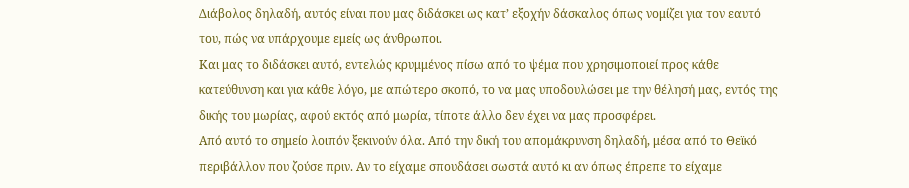Διάβολος δηλαδή, αυτός είναι που μας διδάσκει ως κατ’ εξοχήν δάσκαλος όπως νομίζει για τον εαυτό του, πώς να υπάρχουμε εμείς ως άνθρωποι.
Και μας το διδάσκει αυτό, εντελώς κρυμμένος πίσω από το ψέμα που χρησιμοποιεί προς κάθε κατεύθυνση και για κάθε λόγο, με απώτερο σκοπό, το να μας υποδουλώσει με την θέλησή μας, εντός της δικής του μωρίας, αφού εκτός από μωρία, τίποτε άλλο δεν έχει να μας προσφέρει.
Από αυτό το σημείο λοιπόν ξεκινούν όλα. Από την δική του απομάκρυνση δηλαδή, μέσα από το Θεϊκό περιβάλλον που ζούσε πριν. Αν το είχαμε σπουδάσει σωστά αυτό κι αν όπως έπρεπε το είχαμε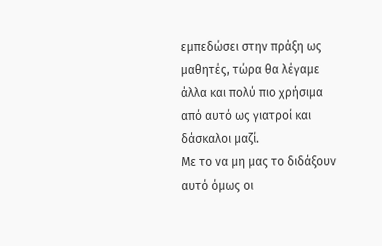εμπεδώσει στην πράξη ως μαθητές, τώρα θα λέγαμε άλλα και πολύ πιο χρήσιμα από αυτό ως γιατροί και δάσκαλοι μαζί.
Με το να μη μας το διδάξουν αυτό όμως οι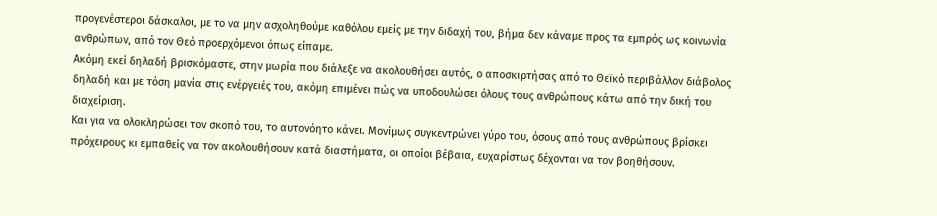προγενέστεροι δάσκαλοι, με το να μην ασχοληθούμε καθόλου εμείς με την διδαχή του, βήμα δεν κάναμε προς τα εμπρός ως κοινωνία ανθρώπων, από τον Θεό προερχόμενοι όπως είπαμε.
Ακόμη εκεί δηλαδή βρισκόμαστε, στην μωρία που διάλεξε να ακολουθήσει αυτός, ο αποσκιρτήσας από το Θεϊκό περιβάλλον διάβολος δηλαδή και με τόση μανία στις ενέργειές του, ακόμη επιμένει πώς να υποδουλώσει όλους τους ανθρώπους κάτω από την δική του διαχείριση.
Και για να ολοκληρώσει τον σκοπό του, το αυτονόητο κάνει. Μονίμως συγκεντρώνει γύρο του, όσους από τους ανθρώπους βρίσκει πρόχειρους κι εμπαθείς να τον ακολουθήσουν κατά διαστήματα, οι οποίοι βέβαια, ευχαρίστως δέχονται να τον βοηθήσουν.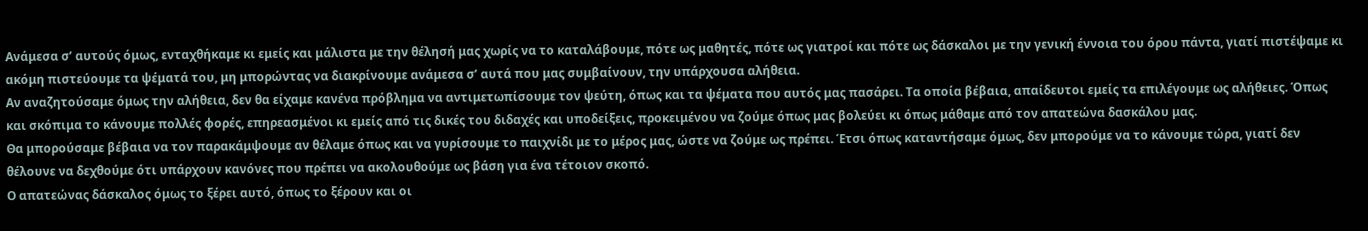Ανάμεσα σ’ αυτούς όμως, ενταχθήκαμε κι εμείς και μάλιστα με την θέλησή μας χωρίς να το καταλάβουμε, πότε ως μαθητές, πότε ως γιατροί και πότε ως δάσκαλοι με την γενική έννοια του όρου πάντα, γιατί πιστέψαμε κι ακόμη πιστεύουμε τα ψέματά του, μη μπορώντας να διακρίνουμε ανάμεσα σ’ αυτά που μας συμβαίνουν, την υπάρχουσα αλήθεια.
Αν αναζητούσαμε όμως την αλήθεια, δεν θα είχαμε κανένα πρόβλημα να αντιμετωπίσουμε τον ψεύτη, όπως και τα ψέματα που αυτός μας πασάρει. Τα οποία βέβαια, απαίδευτοι εμείς τα επιλέγουμε ως αλήθειες. Όπως και σκόπιμα το κάνουμε πολλές φορές, επηρεασμένοι κι εμείς από τις δικές του διδαχές και υποδείξεις, προκειμένου να ζούμε όπως μας βολεύει κι όπως μάθαμε από τον απατεώνα δασκάλου μας.
Θα μπορούσαμε βέβαια να τον παρακάμψουμε αν θέλαμε όπως και να γυρίσουμε το παιχνίδι με το μέρος μας, ώστε να ζούμε ως πρέπει. Έτσι όπως καταντήσαμε όμως, δεν μπορούμε να το κάνουμε τώρα, γιατί δεν θέλουνε να δεχθούμε ότι υπάρχουν κανόνες που πρέπει να ακολουθούμε ως βάση για ένα τέτοιον σκοπό.
Ο απατεώνας δάσκαλος όμως το ξέρει αυτό, όπως το ξέρουν και οι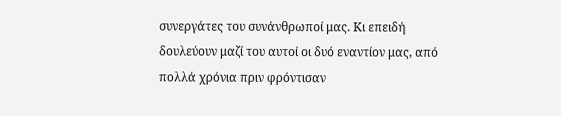συνεργάτες του συνάνθρωποί μας. Κι επειδή δουλεύουν μαζί του αυτοί οι δυό εναντίον μας, από πολλά χρόνια πριν φρόντισαν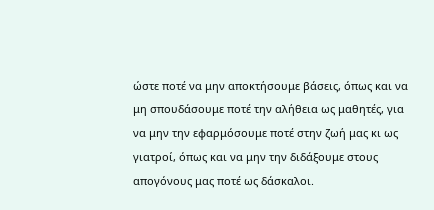ώστε ποτέ να μην αποκτήσουμε βάσεις, όπως και να μη σπουδάσουμε ποτέ την αλήθεια ως μαθητές, για να μην την εφαρμόσουμε ποτέ στην ζωή μας κι ως γιατροί, όπως και να μην την διδάξουμε στους απογόνους μας ποτέ ως δάσκαλοι.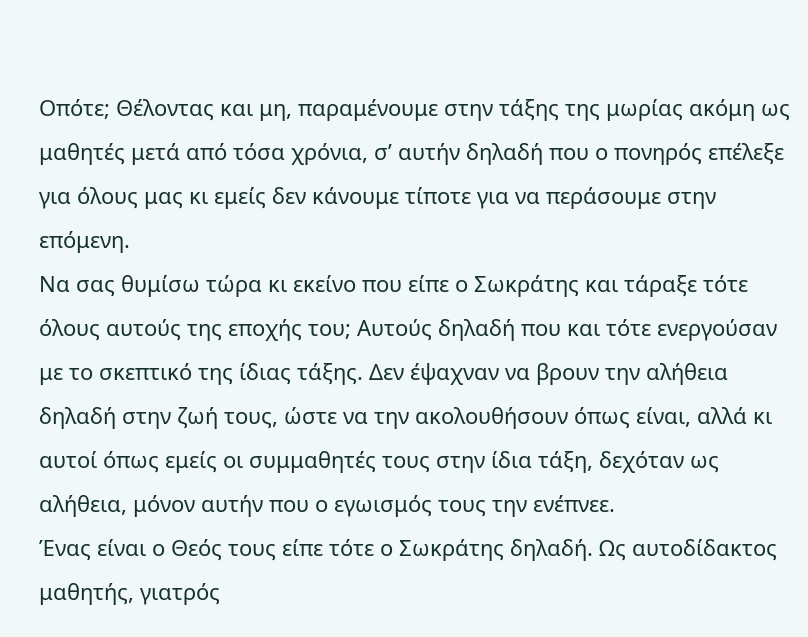Οπότε; Θέλοντας και μη, παραμένουμε στην τάξης της μωρίας ακόμη ως μαθητές μετά από τόσα χρόνια, σ’ αυτήν δηλαδή που ο πονηρός επέλεξε για όλους μας κι εμείς δεν κάνουμε τίποτε για να περάσουμε στην επόμενη.
Να σας θυμίσω τώρα κι εκείνο που είπε ο Σωκράτης και τάραξε τότε όλους αυτούς της εποχής του; Αυτούς δηλαδή που και τότε ενεργούσαν με το σκεπτικό της ίδιας τάξης. Δεν έψαχναν να βρουν την αλήθεια δηλαδή στην ζωή τους, ώστε να την ακολουθήσουν όπως είναι, αλλά κι αυτοί όπως εμείς οι συμμαθητές τους στην ίδια τάξη, δεχόταν ως αλήθεια, μόνον αυτήν που ο εγωισμός τους την ενέπνεε.
Ένας είναι ο Θεός τους είπε τότε ο Σωκράτης δηλαδή. Ως αυτοδίδακτος μαθητής, γιατρός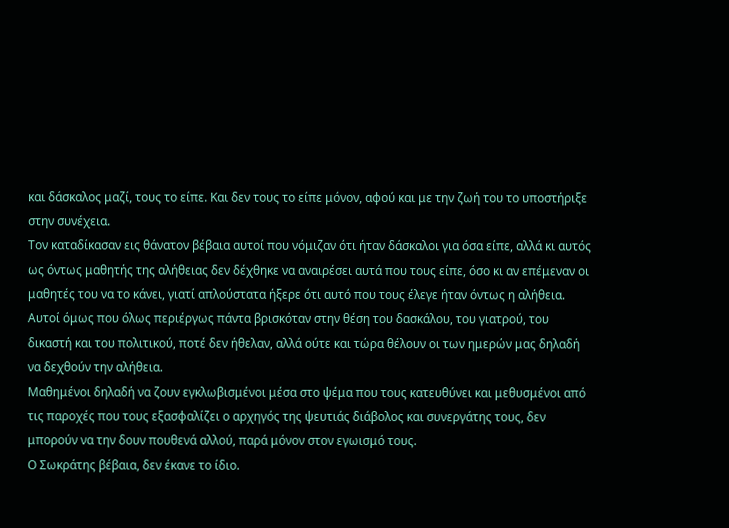και δάσκαλος μαζί, τους το είπε. Και δεν τους το είπε μόνον, αφού και με την ζωή του το υποστήριξε στην συνέχεια.
Τον καταδίκασαν εις θάνατον βέβαια αυτοί που νόμιζαν ότι ήταν δάσκαλοι για όσα είπε, αλλά κι αυτός ως όντως μαθητής της αλήθειας δεν δέχθηκε να αναιρέσει αυτά που τους είπε, όσο κι αν επέμεναν οι μαθητές του να το κάνει, γιατί απλούστατα ήξερε ότι αυτό που τους έλεγε ήταν όντως η αλήθεια.
Αυτοί όμως που όλως περιέργως πάντα βρισκόταν στην θέση του δασκάλου, του γιατρού, του δικαστή και του πολιτικού, ποτέ δεν ήθελαν, αλλά ούτε και τώρα θέλουν οι των ημερών μας δηλαδή να δεχθούν την αλήθεια.
Μαθημένοι δηλαδή να ζουν εγκλωβισμένοι μέσα στο ψέμα που τους κατευθύνει και μεθυσμένοι από τις παροχές που τους εξασφαλίζει ο αρχηγός της ψευτιάς διάβολος και συνεργάτης τους, δεν μπορούν να την δουν πουθενά αλλού, παρά μόνον στον εγωισμό τους.
Ο Σωκράτης βέβαια, δεν έκανε το ίδιο.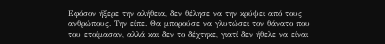Εφόσον ήξερε την αλήθεια, δεν θέλησε να την κρύψει από τους ανθρώπους. Την είπε. Θα μπορούσε να γλυτώσει τον θάνατο που του ετοίμασαν, αλλά και δεν το δέχτηκε, γιατί δεν ήθελε να είναι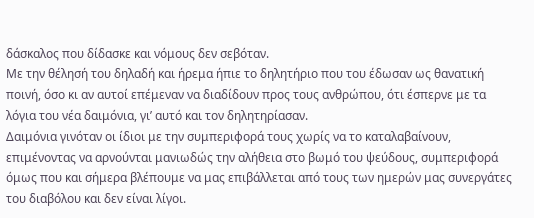δάσκαλος που δίδασκε και νόμους δεν σεβόταν.
Με την θέλησή του δηλαδή και ήρεμα ήπιε το δηλητήριο που του έδωσαν ως θανατική ποινή, όσο κι αν αυτοί επέμεναν να διαδίδουν προς τους ανθρώπου, ότι έσπερνε με τα λόγια του νέα δαιμόνια, γι’ αυτό και τον δηλητηρίασαν.
Δαιμόνια γινόταν οι ίδιοι με την συμπεριφορά τους χωρίς να το καταλαβαίνουν, επιμένοντας να αρνούνται μανιωδώς την αλήθεια στο βωμό του ψεύδους, συμπεριφορά όμως που και σήμερα βλέπουμε να μας επιβάλλεται από τους των ημερών μας συνεργάτες του διαβόλου και δεν είναι λίγοι.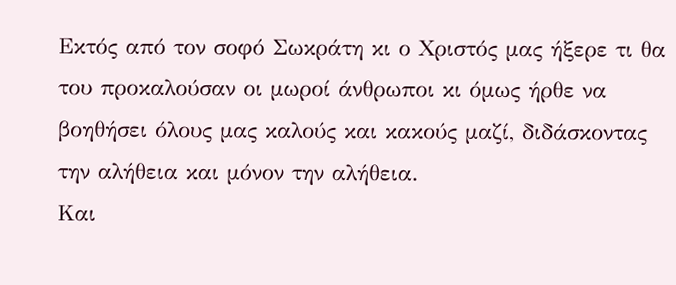Εκτός από τον σοφό Σωκράτη κι ο Χριστός μας ήξερε τι θα του προκαλούσαν οι μωροί άνθρωποι κι όμως ήρθε να βοηθήσει όλους μας καλούς και κακούς μαζί, διδάσκοντας την αλήθεια και μόνον την αλήθεια.
Και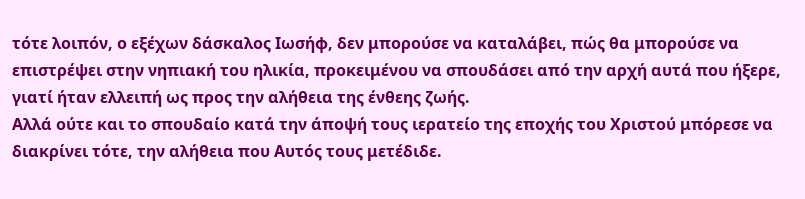τότε λοιπόν, ο εξέχων δάσκαλος Ιωσήφ, δεν μπορούσε να καταλάβει, πώς θα μπορούσε να επιστρέψει στην νηπιακή του ηλικία, προκειμένου να σπουδάσει από την αρχή αυτά που ήξερε, γιατί ήταν ελλειπή ως προς την αλήθεια της ένθεης ζωής.
Αλλά ούτε και το σπουδαίο κατά την άποψή τους ιερατείο της εποχής του Χριστού μπόρεσε να διακρίνει τότε, την αλήθεια που Αυτός τους μετέδιδε.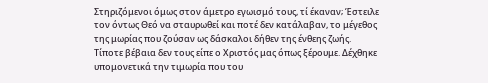Στηριζόμενοι όμως στον άμετρο εγωισμό τους, τί έκαναν; Έστειλε τον όντως Θεό να σταυρωθεί και ποτέ δεν κατάλαβαν, το μέγεθος της μωρίας που ζούσαν ως δάσκαλοι δήθεν της ένθεης ζωής.
Τίποτε βέβαια δεν τους είπε ο Χριστός μας όπως ξέρουμε. Δέχθηκε υπομονετικά την τιμωρία που του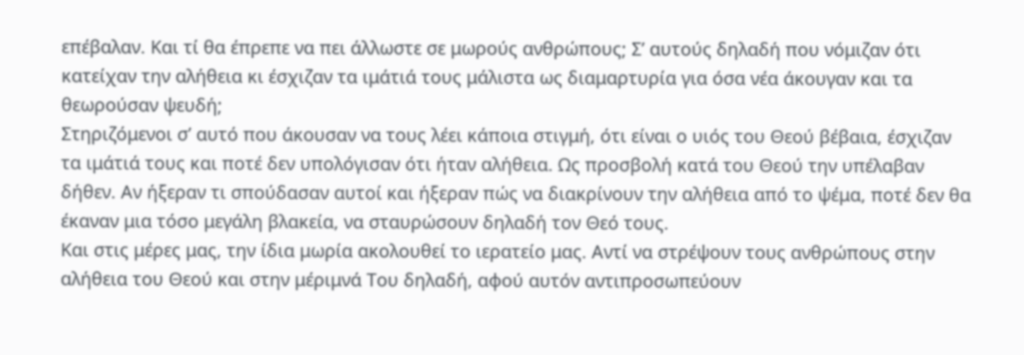επέβαλαν. Και τί θα έπρεπε να πει άλλωστε σε μωρούς ανθρώπους; Σ’ αυτούς δηλαδή που νόμιζαν ότι κατείχαν την αλήθεια κι έσχιζαν τα ιμάτιά τους μάλιστα ως διαμαρτυρία για όσα νέα άκουγαν και τα θεωρούσαν ψευδή;
Στηριζόμενοι σ’ αυτό που άκουσαν να τους λέει κάποια στιγμή, ότι είναι ο υιός του Θεού βέβαια, έσχιζαν τα ιμάτιά τους και ποτέ δεν υπολόγισαν ότι ήταν αλήθεια. Ως προσβολή κατά του Θεού την υπέλαβαν δήθεν. Αν ήξεραν τι σπούδασαν αυτοί και ήξεραν πώς να διακρίνουν την αλήθεια από το ψέμα, ποτέ δεν θα έκαναν μια τόσο μεγάλη βλακεία, να σταυρώσουν δηλαδή τον Θεό τους.
Και στις μέρες μας, την ίδια μωρία ακολουθεί το ιερατείο μας. Αντί να στρέψουν τους ανθρώπους στην αλήθεια του Θεού και στην μέριμνά Του δηλαδή, αφού αυτόν αντιπροσωπεύουν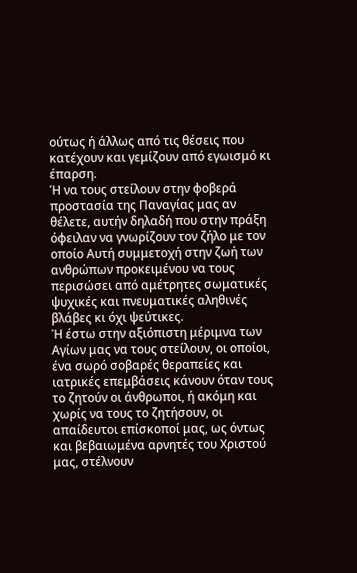ούτως ή άλλως από τις θέσεις που κατέχουν και γεμίζουν από εγωισμό κι έπαρση.
Ή να τους στείλουν στην φοβερά προστασία της Παναγίας μας αν θέλετε, αυτήν δηλαδή που στην πράξη όφειλαν να γνωρίζουν τον ζήλο με τον οποίο Αυτή συμμετοχή στην ζωή των ανθρώπων προκειμένου να τους περισώσει από αμέτρητες σωματικές ψυχικές και πνευματικές αληθινές βλάβες κι όχι ψεύτικες.
Ή έστω στην αξιόπιστη μέριμνα των Αγίων μας να τους στείλουν, οι οποίοι, ένα σωρό σοβαρές θεραπείες και ιατρικές επεμβάσεις κάνουν όταν τους το ζητούν οι άνθρωποι, ή ακόμη και χωρίς να τους το ζητήσουν, οι απαίδευτοι επίσκοποί μας, ως όντως και βεβαιωμένα αρνητές του Χριστού μας, στέλνουν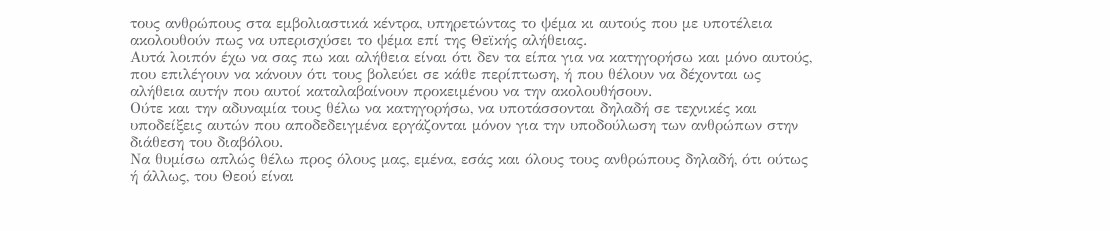τους ανθρώπους στα εμβολιαστικά κέντρα, υπηρετώντας το ψέμα κι αυτούς που με υποτέλεια ακολουθούν πως να υπερισχύσει το ψέμα επί της Θεϊκής αλήθειας.
Αυτά λοιπόν έχω να σας πω και αλήθεια είναι ότι δεν τα είπα για να κατηγορήσω και μόνο αυτούς, που επιλέγουν να κάνουν ότι τους βολεύει σε κάθε περίπτωση, ή που θέλουν να δέχονται ως αλήθεια αυτήν που αυτοί καταλαβαίνουν προκειμένου να την ακολουθήσουν.
Ούτε και την αδυναμία τους θέλω να κατηγορήσω, να υποτάσσονται δηλαδή σε τεχνικές και υποδείξεις αυτών που αποδεδειγμένα εργάζονται μόνον για την υποδούλωση των ανθρώπων στην διάθεση του διαβόλου.
Να θυμίσω απλώς θέλω προς όλους μας, εμένα, εσάς και όλους τους ανθρώπους δηλαδή, ότι ούτως ή άλλως, του Θεού είναι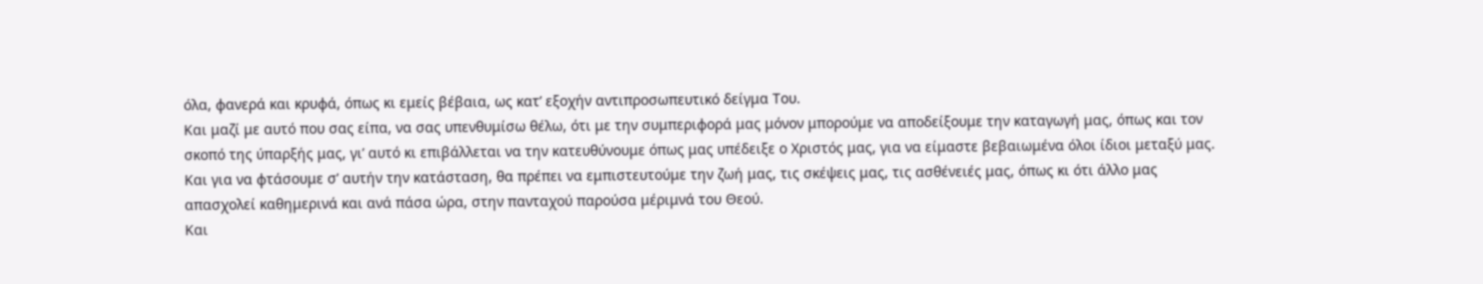όλα, φανερά και κρυφά, όπως κι εμείς βέβαια, ως κατ’ εξοχήν αντιπροσωπευτικό δείγμα Του.
Και μαζί με αυτό που σας είπα, να σας υπενθυμίσω θέλω, ότι με την συμπεριφορά μας μόνον μπορούμε να αποδείξουμε την καταγωγή μας, όπως και τον σκοπό της ύπαρξής μας, γι’ αυτό κι επιβάλλεται να την κατευθύνουμε όπως μας υπέδειξε ο Χριστός μας, για να είμαστε βεβαιωμένα όλοι ίδιοι μεταξύ μας.
Και για να φτάσουμε σ’ αυτήν την κατάσταση, θα πρέπει να εμπιστευτούμε την ζωή μας, τις σκέψεις μας, τις ασθένειές μας, όπως κι ότι άλλο μας απασχολεί καθημερινά και ανά πάσα ώρα, στην πανταχού παρούσα μέριμνά του Θεού.
Και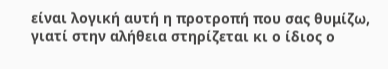είναι λογική αυτή η προτροπή που σας θυμίζω, γιατί στην αλήθεια στηρίζεται κι ο ίδιος ο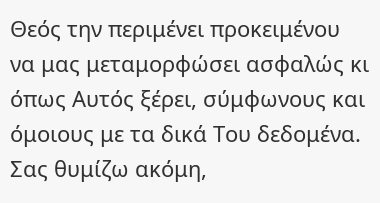Θεός την περιμένει προκειμένου να μας μεταμορφώσει ασφαλώς κι όπως Αυτός ξέρει, σύμφωνους και όμοιους με τα δικά Του δεδομένα.
Σας θυμίζω ακόμη,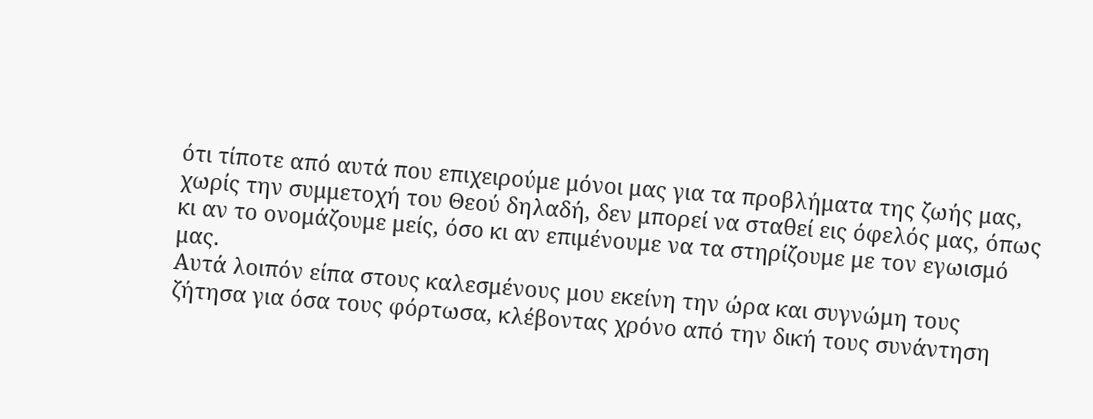ότι τίποτε από αυτά που επιχειρούμε μόνοι μας για τα προβλήματα της ζωής μας, χωρίς την συμμετοχή του Θεού δηλαδή, δεν μπορεί να σταθεί εις όφελός μας, όπως κι αν το ονομάζουμε μείς, όσο κι αν επιμένουμε να τα στηρίζουμε με τον εγωισμό μας.
Αυτά λοιπόν είπα στους καλεσμένους μου εκείνη την ώρα και συγνώμη τους ζήτησα για όσα τους φόρτωσα, κλέβοντας χρόνο από την δική τους συνάντηση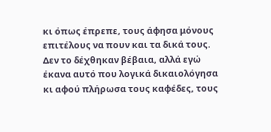κι όπως έπρεπε, τους άφησα μόνους επιτέλους να πουν και τα δικά τους.
Δεν το δέχθηκαν βέβαια, αλλά εγώ έκανα αυτό που λογικά δικαιολόγησα κι αφού πλήρωσα τους καφέδες, τους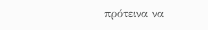πρότεινα να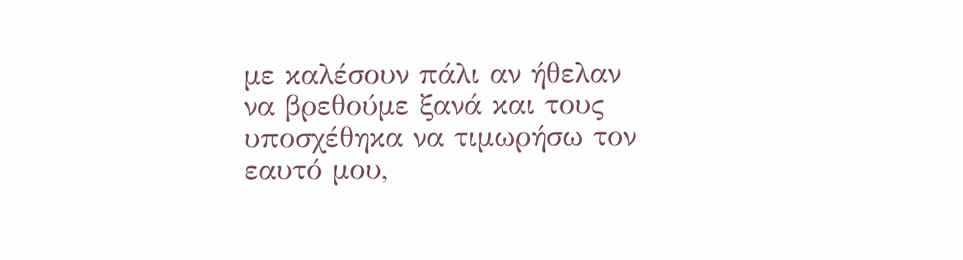με καλέσουν πάλι αν ήθελαν να βρεθούμε ξανά και τους υποσχέθηκα να τιμωρήσω τον εαυτό μου,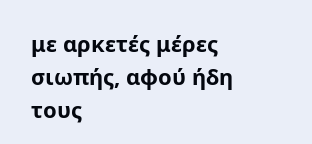με αρκετές μέρες σιωπής, αφού ήδη τους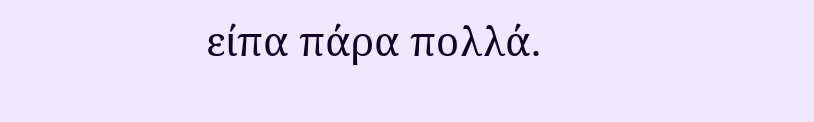είπα πάρα πολλά.